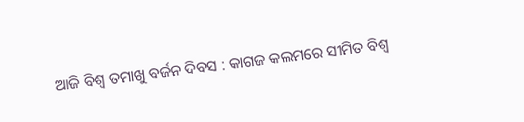ଆଜି ବିଶ୍ୱ ତମାଖୁ ବର୍ଜନ ଦିବସ : କାଗଜ କଲମରେ ସୀମିତ ବିଶ୍ୱ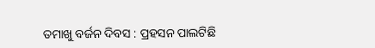ତମାଖୁ ବର୍ଜନ ଦିବସ : ପ୍ରହସନ ପାଲଟିଛି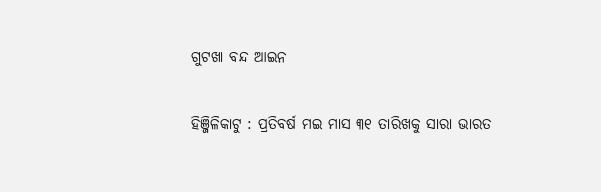ଗୁଟଖା ବନ୍ଦ ଆଇନ

ହିଞ୍ଜିଳିକାଟୁ : ପ୍ରତିବର୍ଷ ମଇ ମାସ ୩୧ ତାରିଖକୁ ସାରା ଭାରତ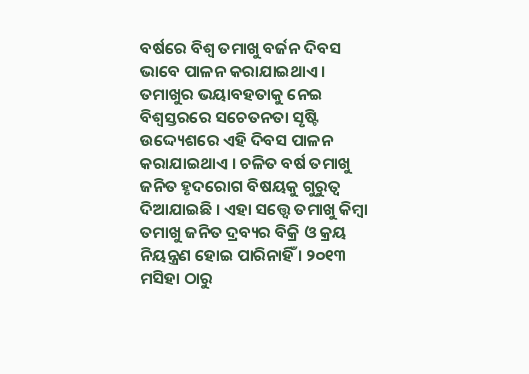ବର୍ଷରେ ବିଶ୍ୱ ତମାଖୁ ବର୍ଜନ ଦିବସ ଭାବେ ପାଳନ କରାଯାଇଥାଏ । ତମାଖୁର ଭୟାବହତାକୁ ନେଇ ବିଶ୍ୱସ୍ତରରେ ସଚେତନତା ସୃଷ୍ଟି ଉଦ୍ଦ୍ୟେଶରେ ଏହି ଦିବସ ପାଳନ କରାଯାଇଥାଏ । ଚଳିତ ବର୍ଷ ତମାଖୁ ଜନିତ ହୃଦରୋଗ ବିଷୟକୁ ଗୁରୁତ୍ୱ ଦିଆଯାଇଛି । ଏହା ସତ୍ତ୍ୱେ ତମାଖୁ କିମ୍ବା ତମାଖୁ ଜନିତ ଦ୍ରବ୍ୟର ବିକ୍ରି ଓ କ୍ରୟ ନିୟନ୍ତ୍ରଣ ହୋଇ ପାରିନାହିଁ । ୨୦୧୩ ମସିହା ଠାରୁ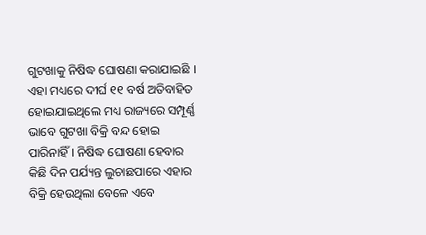ଗୁଟଖାକୁ ନିଷିଦ୍ଧ ଘୋଷଣା କରାଯାଇଛି । ଏହା ମଧ୍ୟରେ ଦୀର୍ଘ ୧୧ ବର୍ଷ ଅତିବାହିତ ହୋଇଯାଇଥିଲେ ମଧ୍ୟ ରାଜ୍ୟରେ ସମ୍ପୂର୍ଣ୍ଣ ଭାବେ ଗୁଟଖା ବିକ୍ରି ବନ୍ଦ ହୋଇ ପାରିନାହିଁ । ନିଷିଦ୍ଧ ଘୋଷଣା ହେବାର କିଛି ଦିନ ପର୍ଯ୍ୟନ୍ତ ଲୁଚାଛପାରେ ଏହାର ବିକ୍ରି ହେଉଥିଲା ବେଳେ ଏବେ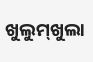ଖୁଲୁମ୍‌ଖୁଲା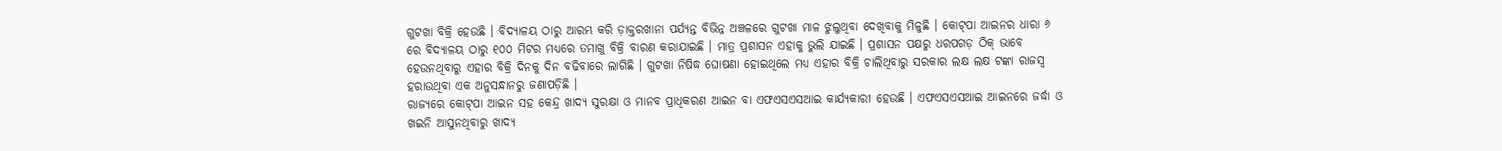ଗୁଟଖା ବିକ୍ରି ହେଉଛି । ବିଦ୍ୟାଳୟ ଠାରୁ ଆରମ୍ଭ କରି ଡ଼ାକ୍ତରଖାନା ପର୍ଯ୍ୟନ୍ତ ବିଭିନ୍ନ ଅଞ୍ଚଳରେ ଗୁଟଖା ମାଳ ଝୁଲୁଥିବା ଦେଖିବାକୁ ମିଳୁଛି । କୋଟ୍‌ପା ଆଇନର ଧାରା ୬ ରେ ବିଦ୍ୟାଳୟ ଠାରୁ ୧୦୦ ମିଟର ମଧ୍ୟରେ ତମାଖୁ ବିକ୍ରି ବାରଣ କରାଯାଇଛି । ମାତ୍ର ପ୍ରଶାସନ ଏହାକୁ ଭୁଲି ଯାଇଛି । ପ୍ରଶାସନ ପକ୍ଷରୁ ଧରପଗଡ଼ ଠିକ୍ ଭାବେ ହେଉନଥିବାରୁ ଏହାର ବିକ୍ରି ଦିନକୁ ଦିନ ବଢିବାରେ ଲାଗିଛି । ଗୁଟଖା ନିଷିଦ୍ଧ ଘୋଷଣା ହୋଇଥିଲେ ମଧ୍ୟ ଏହାର ବିକ୍ରି ଚାଲିଥିବାରୁ ସରକାର ଲକ୍ଷ ଲକ୍ଷ ଟଙ୍କା ରାଜସ୍ୱ ହରାଉଥିବା ଏକ ଅନୁସନ୍ଧାନରୁ ଜଣାପଡ଼ିଛି ।
ରାଜ୍ୟରେ କୋଟ୍‌ପା ଆଇନ ସହ କେନ୍ଦ୍ର ଖାଦ୍ୟ ସୁରକ୍ଷା ଓ ମାନବ ପ୍ରାଧିକରଣ ଆଇନ ବା ଏଫଏସଏସଆଇ କାର୍ଯ୍ୟକାରୀ ହେଉଛି । ଏଫଏସଏସଆଇ ଆଇନରେ ଜର୍ଦ୍ଧା ଓ ଖଇନି ଆସୁନଥିବାରୁ ଖାଦ୍ୟ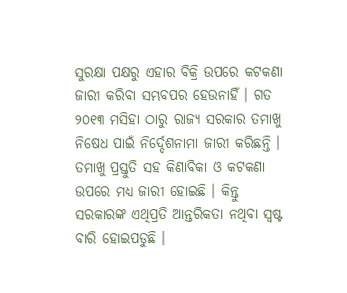ସୁରକ୍ଷା ପକ୍ଷରୁ ଏହାର ବିକ୍ରି ଉପରେ କଟକଣା ଜାରୀ କରିବା ସମ୍ଭବପର ହେଉନାହିଁ । ଗତ ୨୦୧୩ ମସିହା ଠାରୁ ରାଜ୍ୟ ସରକାର ତମାଖୁ ନିଷେଧ ପାଇଁ ନିର୍ଦ୍ଦେଶନାମା ଜାରୀ କରିଛନ୍ତି । ତମାଖୁ ପ୍ରସ୍ତୁତି ସହ କିଣାବିକା ଓ କଟକଣା ଉପରେ ମଧ୍ୟ ଜାରୀ ହୋଇଛି । କିନ୍ତୁ ସରକାରଙ୍କ ଏଥିପ୍ରତି ଆନ୍ତରିକତା ନଥିବା ସ୍ୱଷ୍ଟ ବାରି ହୋଇପଡୁଛି ।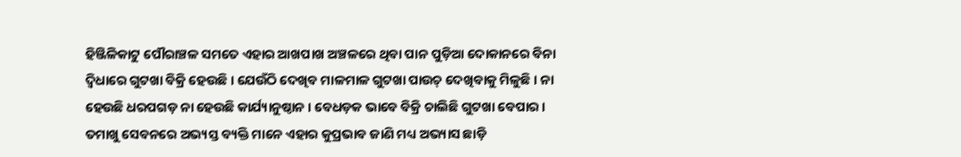ହିଞ୍ଜିଳିକାଟୁ ପୌରାଞ୍ଚଳ ସମତେ ଏହାର ଆଖପାଖ ଅଞ୍ଚଳରେ ଥିବା ପାନ ପୁଡ଼ିଆ ଦୋକାନରେ ବିନା ଦ୍ୱିଧାରେ ଗୁଟଖା ବିକ୍ରି ହେଉଛି । ଯେଉଁଠି ଦେଖିବ ମାଳମାଳ ଗୁଟଖା ପାଉଚ୍ ଦେଖିବାକୁ ମିଳୁଛି । ନା ହେଉଛି ଧରପଗଡ଼ ନା ହେଉଛି କାର୍ଯ୍ୟାନୁଷ୍ଠାନ । ବେଧଡ଼କ ଭାବେ ବିକ୍ରି ଚାଲିଛି ଗୁଟଖା ବେପାର । ତମାଖୁ ସେବନରେ ଅଭ୍ୟସ୍ତ ବ୍ୟକ୍ତି ମାନେ ଏହାର କୁପ୍ରଭାବ ଜାଣି ମଧ୍ୟ ଅଭ୍ୟାସ ଛାଡ଼ି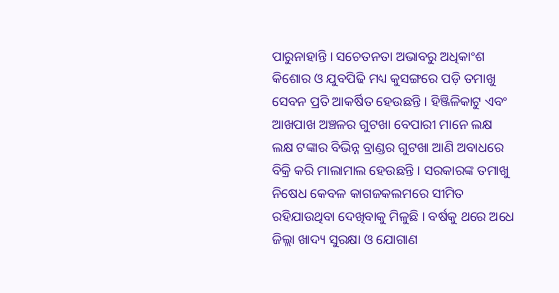ପାରୁନାହାନ୍ତି । ସଚେତନତା ଅଭାବରୁ ଅଧିକାଂଶ କିଶୋର ଓ ଯୁବପିଢି ମଧ୍ୟ କୁସଙ୍ଗରେ ପଡ଼ି ତମାଖୁ ସେବନ ପ୍ରତି ଆକର୍ଷିତ ହେଉଛନ୍ତି । ହିଞ୍ଜିଳିକାଟୁ ଏବଂ ଆଖପାଖ ଅଞ୍ଚଳର ଗୁଟଖା ବେପାରୀ ମାନେ ଲକ୍ଷ ଲକ୍ଷ ଟଙ୍କାର ବିଭିନ୍ନ ବ୍ରାଣ୍ଡର ଗୁଟଖା ଆଣି ଅବାଧରେ ବିକ୍ରି କରି ମାଲାମାଲ ହେଉଛନ୍ତି । ସରକାରଙ୍କ ତମାଖୁ ନିଷେଧ କେବଳ କାଗଜକଲମରେ ସୀମିତ ରହିଯାଉଥିବା ଦେଖିବାକୁ ମିଳୁଛି । ବର୍ଷକୁ ଥରେ ଅଧେ ଜିଲ୍ଲା ଖାଦ୍ୟ ସୁରକ୍ଷା ଓ ଯୋଗାଣ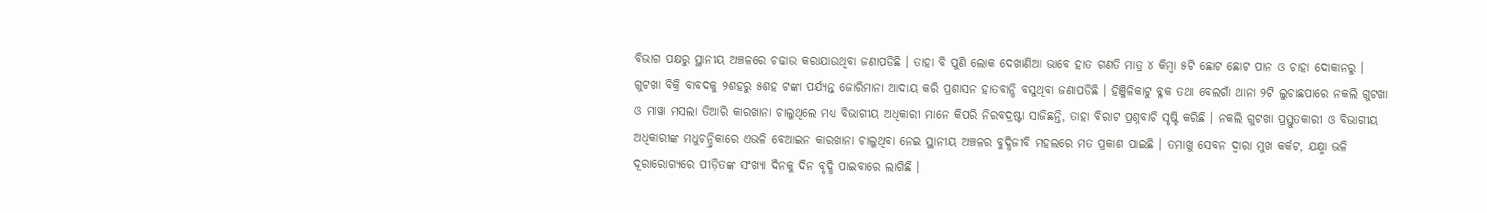ବିଭାଗ ପକ୍ଷରୁ ସ୍ଥାନୀୟ ଅଞ୍ଚଳରେ ଚଢାଉ କରାଯାଉଥିବା ଜଣାପଡିଛି । ତାହା ବି ପୁଣି ଲୋକ ଦେଖାଣିଆ ଭାବେ ହାତ ଗଣତି ମାତ୍ର ୪ କିମ୍ବା ୫ଟି ଛୋଟ ଛୋଟ ପାନ ଓ ଚାହା ଦୋକାନରୁ । ଗୁଟଖା ବିକ୍ରି ବାବଦକୁ ୨ଶହରୁ ୫ଶହ ଟଙ୍କା ପର୍ଯ୍ୟନ୍ତ ଜୋରିମାନା ଆଦାୟ କରି ପ୍ରଶାସନ ହାତବାନ୍ଧି ବସୁଥିବା ଜଣାପଡିଛି । ହିଞ୍ଜିଳିକାଟୁ ବ୍ଳକ ତଥା ବେଲଗାଁ ଥାନା ୨ଟି ଲୁଚାଛପାରେ ନକଲି ଗୁଟଖା ଓ ମାୱା ମସଲା ତିଆରି କାରଖାନା ଚାଲୁଥିଲେ ମଧ୍ୟ ବିଭାଗୀୟ ଅଧିକାରୀ ମାନେ କିପରି ନିରବଦ୍ରଷ୍ଟା ସାଜିଛନ୍ତି, ତାହା ବିରାଟ ପ୍ରଶ୍ନବାଚି ସୃଷ୍ଟି କରିଛି । ନକଲି ଗୁଟଖା ପ୍ରସ୍ତୁତକାରୀ ଓ ବିଭାଗୀୟ ଅଧିକାରୀଙ୍କ ମଧୁଚନ୍ଦ୍ରିକାରେ ଏଭଳି ବେଆଇନ କାରଖାନା ଚାଲୁଥିବା ନେଇ ସ୍ଥାନୀୟ ଅଞ୍ଚଳର ବୁଦ୍ଧିଜୀବି ମହଲରେ ମତ ପ୍ରକାଶ ପାଇଛି । ତମାଖୁ ସେବନ ଦ୍ୱାରା ମୁଖ କର୍କଟ, ଯକ୍ଷ୍ମା ଭଳି ଦୂରାରୋଗ୍ୟରେ ପୀଡ଼ିତଙ୍କ ସଂଖ୍ୟା ଦିନକୁ ଦିନ ବୃଦ୍ଧି ପାଇବାରେ ଲାଗିଛି ।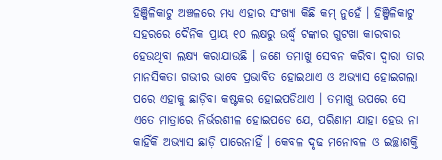ହିଞ୍ଜିଳିକାଟୁ ଅଞ୍ଚଳରେ ମଧ୍ୟ ଏହାର ସଂଖ୍ୟା କିଛି କମ୍ ନୁହେଁ । ହିଞ୍ଜିଳିକାଟୁ ସହରରେ ଦୈନିକ ପ୍ରାୟ ୧୦ ଲକ୍ଷରୁ ଉର୍ଦ୍ଧ୍ୱ ଟଙ୍କାର ଗୁଟଖା କାରବାର ହେଉଥିବା ଲକ୍ଷ୍ୟ କରାଯାଉଛି । ଜଣେ ତମାଖୁ ସେବନ କରିବା ଦ୍ୱାରା ତାର ମାନସିକତା ଗଭୀର ଭାବେ ପ୍ରଭାବିତ ହୋଇଥାଏ ଓ ଅଭ୍ୟାସ ହୋଇଗଲା ପରେ ଏହାକୁ ଛାଡ଼ିବା କଷ୍ଟକର ହୋଇପଡିଥାଏ । ତମାଖୁ ଉପରେ ସେ ଏତେ ମାତ୍ରାରେ ନିର୍ଭରଶୀଳ ହୋଇପଡେ ଯେ, ପରିଣାମ ଯାହା ହେଉ ନା କାହିଁକି ଅଭ୍ୟାସ ଛାଡ଼ି ପାରେନାହିଁ । କେବଳ ଦୃଢ ମନୋବଳ ଓ ଇଚ୍ଛାଶକ୍ତି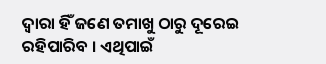ଦ୍ୱାରା ହିଁ ଜଣେ ତମାଖୁ ଠାରୁ ଦୂରେଇ ରହିପାରିବ । ଏଥିପାଇଁ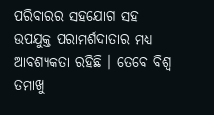ପରିବାରର ସହଯୋଗ ସହ ଉପଯୁକ୍ତ ପରାମର୍ଶଦାତାର ମଧ୍ୟ ଆବଶ୍ୟକତା ରହିଛି । ତେବେ ବିଶ୍ୱ ତମାଖୁ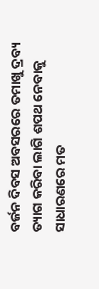ବର୍ଜନ ଦିବସ ଅବସରରେ ତମାଖୁ ଦ୍ରବ୍ୟ ତ୍ୟାଗ କରିବା ଲାଗି ଶପଥ ନେବାକୁ ସାଧାରଣରେ ମତ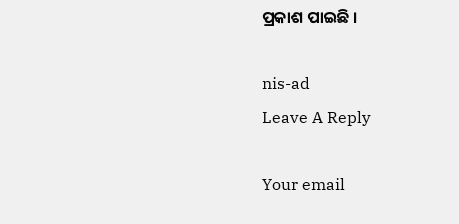ପ୍ରକାଶ ପାଇଛି ।

nis-ad
Leave A Reply

Your email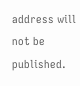address will not be published.